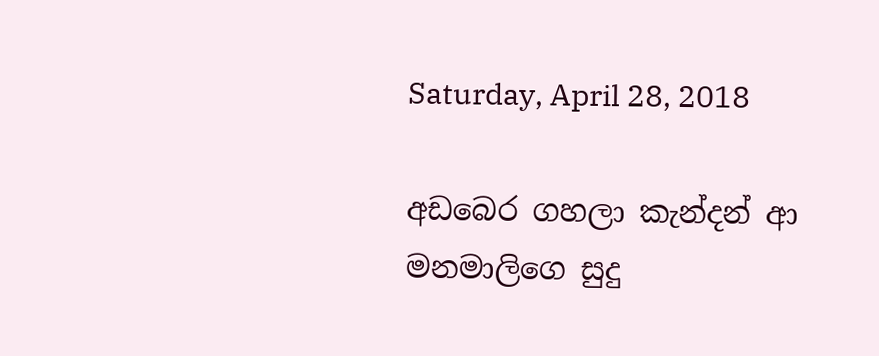Saturday, April 28, 2018

අඩබෙර ගහලා කැන්දන් ආ මනමාලිගෙ සුදු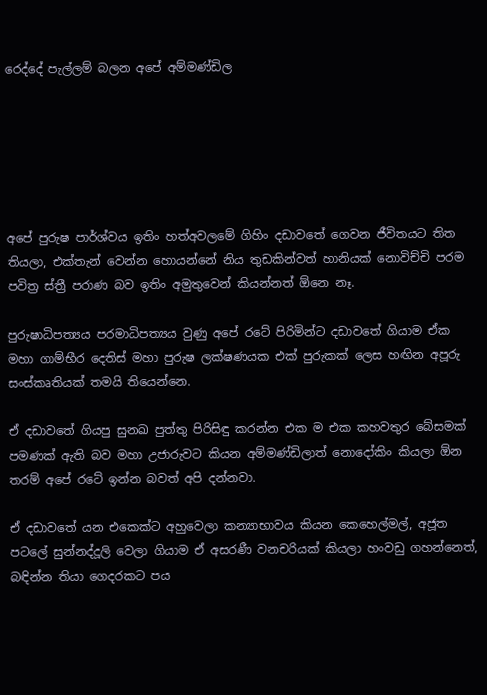රෙද්දේ පැල්ලම් බලන අපේ අම්මණ්ඩිල






අපේ පුරුෂ පාර්ශ්වය ඉතිං හත්අවලමේ ගිහිං දඩාවතේ ගෙවන ජීවිතයට තිත තියලා, එක්තැන් වෙන්න හොයන්නේ නිය තුඩකින්වත් හානියක් නොවිච්චි පරම පවිත්‍ර ස්ත්‍රී පරාණ බව ඉතිං අමුතුවෙන් කියන්නත් ඕනෙ නෑ.

පුරුෂාධිපත්‍යය පරමාධිපත්‍යය වුණු අපේ රටේ පිරිමින්ට දඩාවතේ ගියාම ඒක මහා ගාම්භීර දෙතිස් මහා පුරුෂ ලක්ෂණයක එක් පුරුකක් ලෙස හඟින අපූරු සංස්කෘතියක් තමයි තියෙන්නෙ.

ඒ දඩාවතේ ගියපු සුනඛ පුත්තු පිරිසිඳු කරන්න එක ම එක කහවතුර බේසමක් පමණක් ඇති බව මහා උජාරුවට කියන අම්මණ්ඩිලාත් නොදෝකිං කියලා ඕන තරම් අපේ රටේ ඉන්න බවත් අපි දන්නවා.

ඒ දඩාවතේ යන එකෙක්ට අහුවෙලා කන්‍යාභාවය කියන කෙහෙල්මල්, අජූත පටලේ සුන්නද්දූලි වෙලා ගියාම ඒ අසරණී වනචරියක් කියලා හංවඩු ගහන්නෙත්, බඳින්න තියා ගෙදරකට පය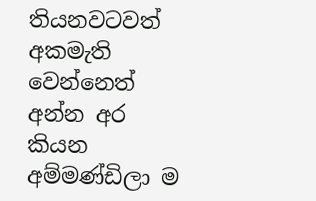තියනවටවත් අකමැති වෙන්නෙත් අන්න අර කියන අම්මණ්ඩිලා ම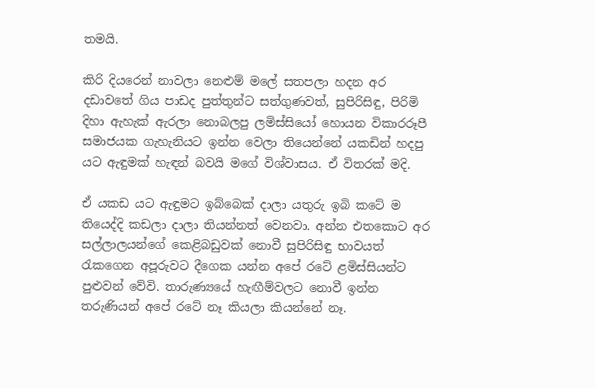තමයි.

කිරි දියරෙන් නාවලා නෙළුම් මලේ සතපලා හදන අර දඩාවතේ ගිය පාඩද පුත්තුන්ට සත්ගුණවත්, සුපිරිසිඳු, පිරිමි දිහා ඇහැක් ඇරලා නොබලපු ලමිස්සියෝ හොයන විකාරරූපී සමාජයක ගැහැනියට ඉන්න වෙලා තියෙන්නේ යකඩින් හදපු යට ඇඳුමක් හැඳන් බවයි මගේ විශ්වාසය. ඒ විතරක් මදි.

ඒ යකඩ යට ඇඳුමට ඉබ්බෙක් දාලා යතුරු ඉබි කටේ ම තියෙද්දි කඩලා දාලා තියන්නත් වෙනවා. අන්න එතකොට අර සල්ලාලයන්ගේ කෙළිබඩුවක් නොවී සුපිරිසිඳු භාවයත් රැකගෙන අපූරුවට දීගෙක යන්න අපේ රටේ ළමිස්සියන්ට පුළුවන් වේවි. තාරුණ්‍යයේ හැඟීම්වලට නොවී ඉන්න තරුණියන් අපේ රටේ නෑ කියලා කියන්නේ නෑ.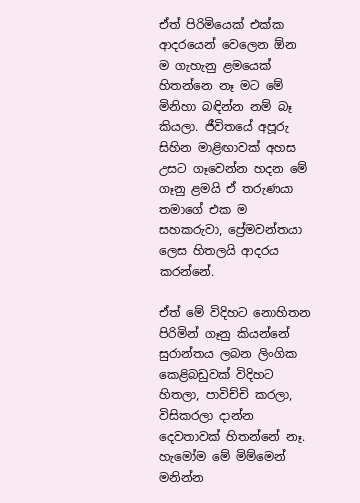ඒත් පිරිමියෙක් එක්ක ආදරයෙන් වෙලෙන ඕන ම ගැහැනු ළමයෙක් හිතන්නෙ නෑ මට මේ මිනිහා බඳින්න නම් බෑ කියලා. ජීවිතයේ අපූරු සිහින මාළිඟාවක් අහස උසට ගෑවෙන්න හදන මේ ගෑනු ළමයි ඒ තරුණයා තමාගේ එක ම සහකරුවා, ප්‍රේමවන්තයා ලෙස හිතලයි ආදරය කරන්නේ.

ඒත් මේ විදිහට නොහිතන පිරිමින් ගෑනු කියන්නේ සුරාන්තය ලබන ලිංගික කෙළිබඩුවක් විදිහට හිතලා, පාවිච්චි කරලා, විසිකරලා දාන්න දෙවතාවක් හිතන්නේ නෑ. හැමෝම මේ මිම්මෙන් මනින්න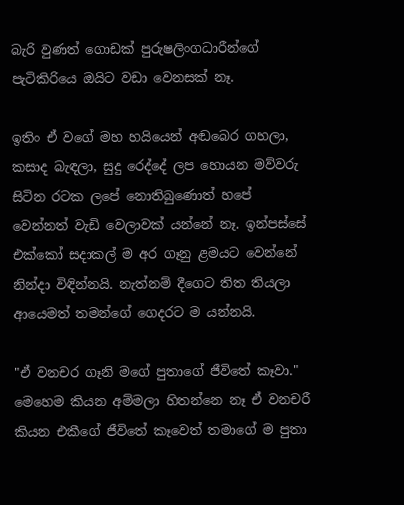බැරි වුණත් ගොඩක් පුරුෂලිංගධාරීන්ගේ පැටිකිරියෙ ඔයිට වඩා වෙනසක් නෑ.

ඉතිං ඒ වගේ මහ හයියෙන් අඬබෙර ගහලා, කසාද බැඳලා, සුදු රෙද්දේ ලප හොයන මව්වරු සිටින රටක ලපේ නොතිබුණොත් හපේ වෙන්නත් වැඩි වෙලාවක් යන්නේ නෑ. ඉන්පස්සේ එක්කෝ සදාකල් ම අර ගෑනු ළමයට වෙන්නේ නින්දා විඳින්නයි. නැත්නම් දීගෙට තිත තියලා ආයෙමත් තමන්ගේ ගෙදරට ම යන්නයි.

"ඒ වනචර ගෑනි මගේ පුතාගේ ජීවිතේ කෑවා." මෙහෙම කියන අම්මලා හිතන්නෙ නෑ ඒ වනචරී කියන එකීගේ ජීවිතේ කෑවෙත් තමාගේ ම පුතා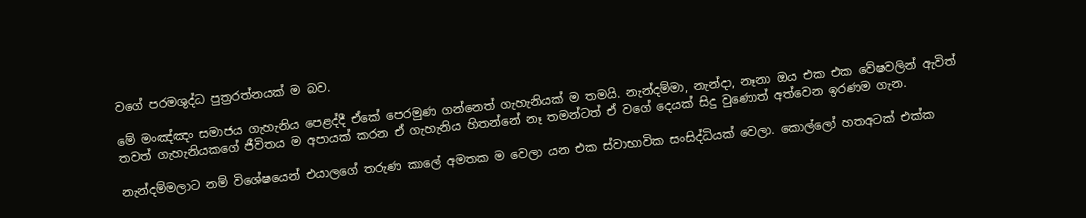වගේ පරමශුද්ධ පුත්‍රරත්නයක් ම බව.

මේ මංඤ්ඤං සමාජය ගැහැනිය පෙළද්දී ඒකේ පෙරමුණ ගන්නෙත් ගැහැනියක් ම තමයි. නැන්දම්මා, නැන්දා, නෑනා ඔය එක එක වේෂවලින් ඇවිත් තවත් ගැහැනියකගේ ජීවිතය ම අපායක් කරන ඒ ගැහැනිය හිතන්නේ නෑ තමන්ටත් ඒ වගේ දෙයක් සිදු වුණොත් අත්වෙන ඉරණම ගැන.

නැන්දම්මලාට නම් විශේෂයෙන් එයාලගේ තරුණ කාලේ අමතක ම වෙලා යන එක ස්වාභාවික සංසිද්ධියක් වෙලා. කොල්ලෝ හතඅටක් එක්ක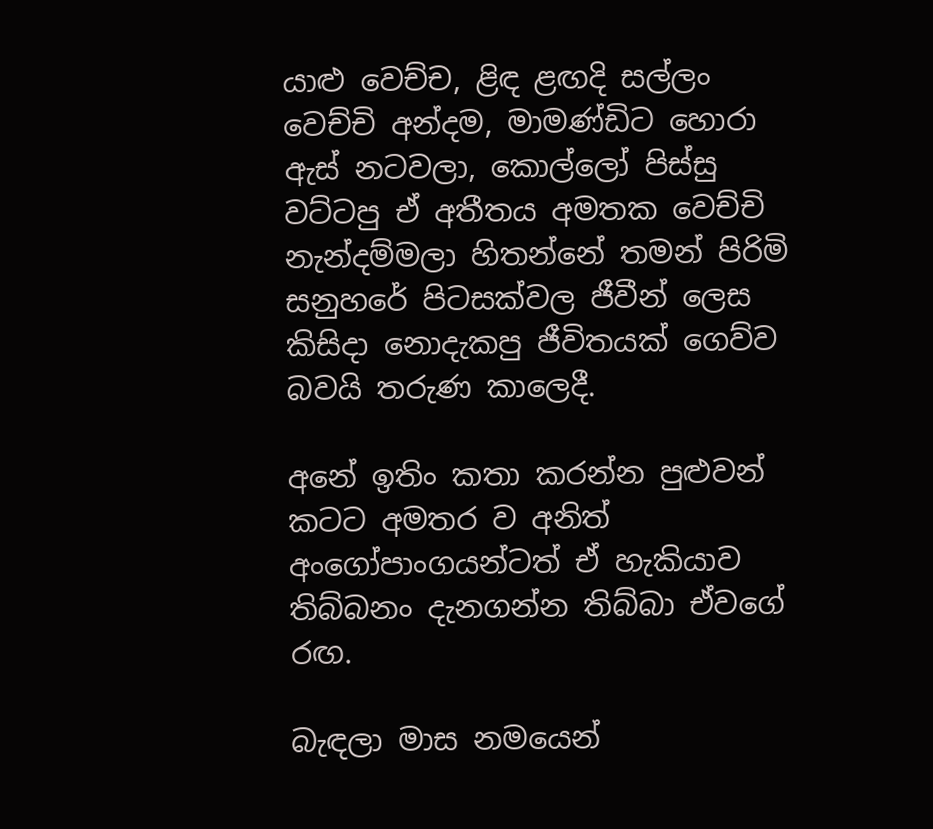යාළු වෙච්ච, ළිඳ ළඟදි සල්ලං වෙච්චි අන්දම, මාමණ්ඩිට හොරා ඇස් නටවලා, කොල්ලෝ පිස්සු වට්ටපු ඒ අතීතය අමතක වෙච්චි නැන්දම්මලා හිතන්නේ තමන් පිරිමි සනුහරේ පිටසක්වල ජීවීන් ලෙස කිසිදා නොදැකපු ජීවිතයක් ගෙව්ව බවයි තරුණ කාලෙදී.

අනේ ඉතිං කතා කරන්න පුළුවන් කටට අමතර ව අනිත් අංගෝපාංගයන්ටත් ඒ හැකියාව තිබ්බනං දැනගන්න තිබ්බා ඒවගේ රඟ.

බැඳලා මාස නමයෙන්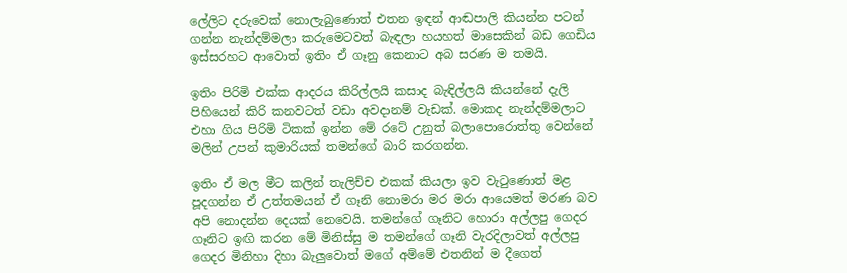ලේලිට දරුවෙක් නොලැබුණොත් එතන ඉඳන් ආඬපාලි කියන්න පටන් ගන්න නැන්දම්මලා කරුමෙටවත් බැඳලා හයහත් මාසෙකින් බඩ ගෙඩිය ඉස්සරහට ආවොත් ඉතිං ඒ ගෑනු කෙනාට අබ සරණ ම තමයි.

ඉතිං පිරිමි එක්ක ආදරය කිරිල්ලයි කසාද බැඳිල්ලයි කියන්නේ දැලි පිහියෙන් කිරි කනවටත් වඩා අවදානම් වැඩක්. මොකද නැන්දම්මලාට එහා ගිය පිරිමි ටිකක් ඉන්න මේ රටේ උනුත් බලාපොරොත්තු වෙන්නේ මලින් උපන් කුමාරියක් තමන්ගේ බාරි කරගන්න.

ඉතිං ඒ මල මීට කලින් තැලිච්ච එකක් කියලා ඉව වැටුණොත් මළ පූදගන්න ඒ උත්තමයන් ඒ ගෑනි නොමරා මර මරා ආයෙමත් මරණ බව අපි නොදන්න දෙයක් නෙවෙයි. තමන්ගේ ගෑනිට හොරා අල්ලපු ගෙදර ගෑනිට ඉඟි කරන මේ මිනිස්සු ම තමන්ගේ ගෑනි වැරදිලාවත් අල්ලපු ගෙදර මිනිහා දිහා බැලුවොත් මගේ අම්මේ එතනින් ම දීගෙත්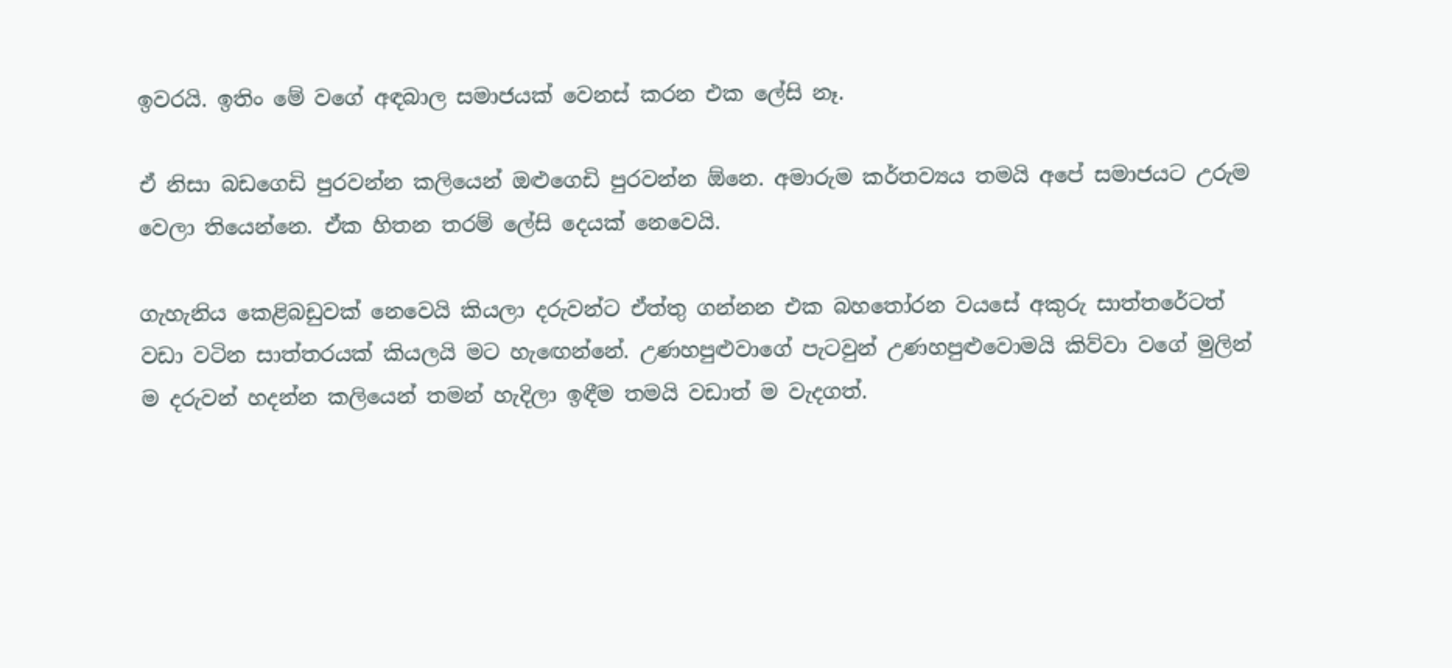ඉවරයි. ඉතිං මේ වගේ අඳබාල සමාජයක් වෙනස් කරන එක ලේසි නෑ.

ඒ නිසා බඩගෙඩි පුරවන්න කලියෙන් ඔළුගෙඩි පුරවන්න ඕනෙ. අමාරුම කර්තව්‍යය තමයි අපේ සමාජයට උරුම වෙලා තියෙන්නෙ. ඒක හිතන තරම් ලේසි දෙයක් නෙවෙයි.

ගැහැනිය කෙළිබඩුවක් නෙවෙයි කියලා දරුවන්ට ඒත්තු ගන්නන එක බහතෝරන වයසේ අකුරු සාත්තරේටත් වඩා වටින සාත්තරයක් කියලයි මට හැඟෙන්නේ. උණහපුළුවාගේ පැටවුන් උණහපුළුවොමයි කිව්වා වගේ මුලින් ම දරුවන් හදන්න කලියෙන් තමන් හැදිලා ඉඳීම තමයි වඩාත් ම වැදගත්.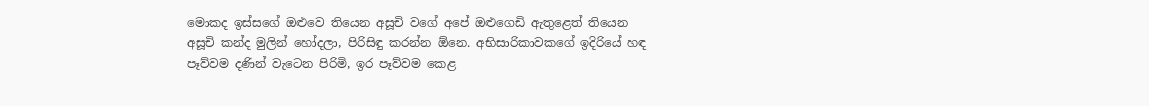මොකද ඉස්සගේ ඔළුවෙ තියෙන අසූචි වගේ අපේ ඔළුගෙඩි ඇතුළෙත් තියෙන අසූචි කන්ද මුලින් හෝදලා, පිරිසිඳු කරන්න ඕනෙ. අභිසාරිකාවකගේ ඉදිරියේ හඳ පෑව්වම දණින් වැටෙන පිරිමි, ඉර පෑව්වම කෙළ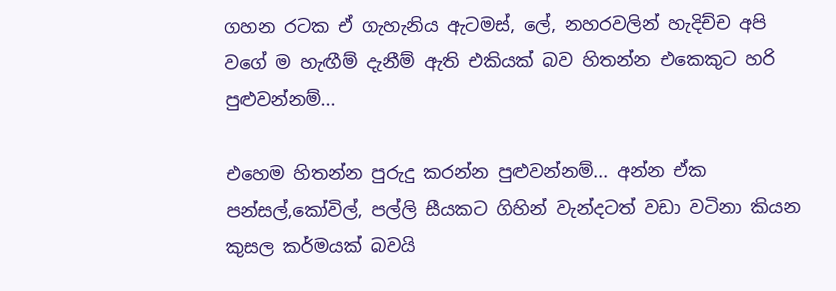ගහන රටක ඒ ගැහැනිය ඇටමස්, ලේ, නහරවලින් හැදිච්ච අපි වගේ ම හැඟීම් දැනීම් ඇති එකියක් බව හිතන්න එකෙකුට හරි පුළුවන්නම්...

එහෙම හිතන්න පුරුදු කරන්න පුළුවන්නම්... අන්න ඒක පන්සල්,කෝවිල්, පල්ලි සීයකට ගිහින් වැන්දටත් වඩා වටිනා කියන කුසල කර්මයක් බවයි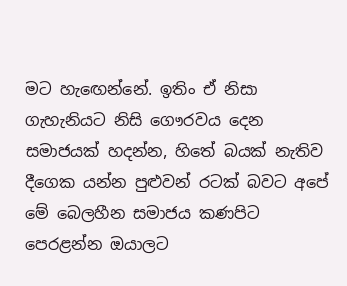මට හැඟෙන්නේ. ඉතිං ඒ නිසා ගැහැනියට නිසි ගෞරවය දෙන සමාජයක් හදන්න, හිතේ බයක් නැතිව දීගෙක යන්න පුළුවන් රටක් බවට අපේ මේ බෙලහීන සමාජය කණපිට පෙරළන්න ඔයාලට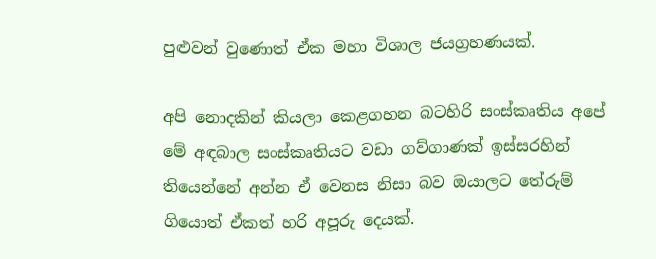පුළුවන් වුණොත් ඒක මහා විශාල ජයග්‍රහණයක්.

අපි නොදකින් කියලා කෙළගහන බටහිරි සංස්කෘතිය අපේ මේ අඳබාල සංස්කෘතියට වඩා ගව්ගාණක් ඉස්සරහින් තියෙන්නේ අන්න ඒ වෙනස නිසා බව ඔයාලට තේරුම් ගියොත් ඒකත් හරි අපූරු දෙයක්.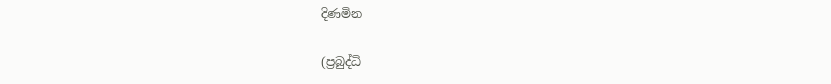දිණමින

(ප්‍රබුද්ධි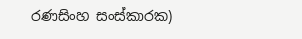රණසිංහ සංස්කාරක)